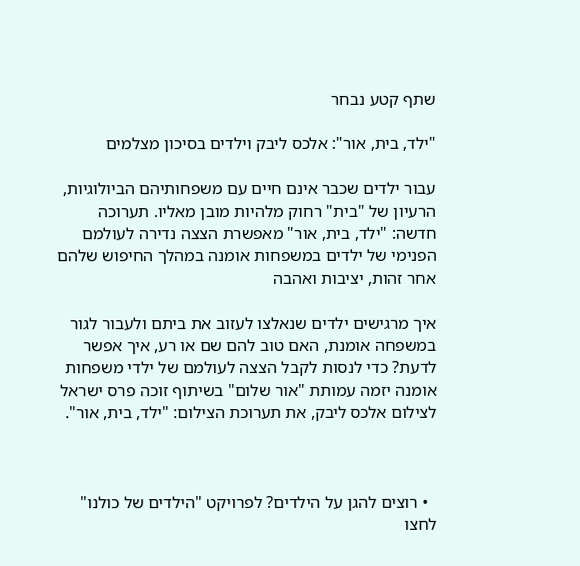שתף קטע נבחר

"ילד, בית, אור": אלכס ליבק וילדים בסיכון מצלמים

עבור ילדים שכבר אינם חיים עם משפחותיהם הביולוגיות, הרעיון של "בית" רחוק מלהיות מובן מאליו. תערוכה חדשה: "ילד, בית, אור" מאפשרת הצצה נדירה לעולמם הפנימי של ילדים במשפחות אומנה במהלך החיפוש שלהם אחר זהות, יציבות ואהבה

איך מרגישים ילדים שנאלצו לעזוב את ביתם ולעבור לגור במשפחה אומנת, האם טוב להם שם או רע, איך אפשר לדעת? כדי לנסות לקבל הצצה לעולמם של ילדי משפחות אומנה יזמה עמותת "אור שלום" בשיתוף זוכה פרס ישראל לצילום אלכס ליבק, את תערוכת הצילום: "ילד, בית, אור".



  • רוצים להגן על הילדים? לפרויקט "הילדים של כולנו" לחצו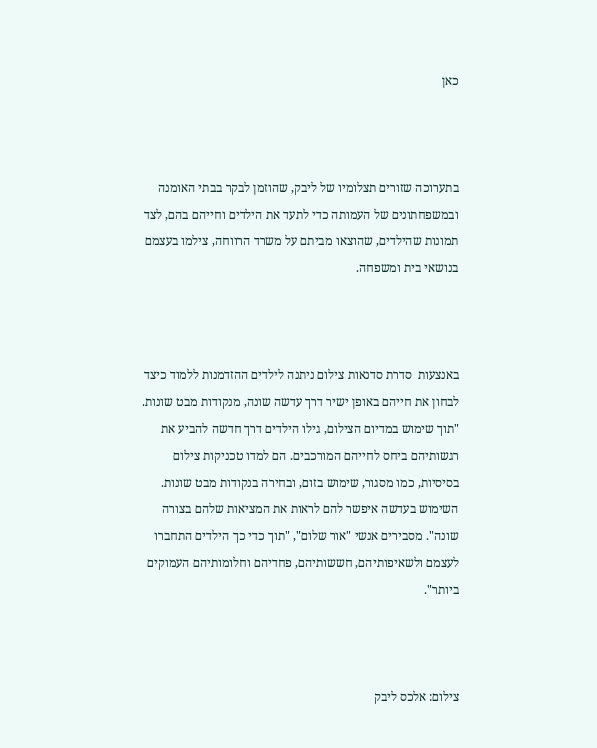כאן



בתערוכה שזורים תצלומיו של ליבק, שהוזמן לבקר בבתי האומנה ובמשפחתונים של העמותה כדי לתעד את הילדים וחייהם בהם, לצד תמונות שהילדים, שהוצאו מביתם על משרד הרווחה, צילמו בעצמם בנושאי בית ומשפחה.



באנצעות  סדרת סדנאות צילום ניתנה לילדים ההזדמנות ללמוד כיצד לבחון את חייהם באופן ישיר דרך עדשה שונה, מנקודות מבט שונות. "תוך שימוש במדיום הצילום, גילו הילדים דרך חדשה להביע את רגשותיהם ביחס לחייהם המורכבים. הם למדו טכניקות צילום בסיסיות, כמו מסגור, שימוש בזום, ובחירה בנקודות מבט שונות. השימוש בעדשה איפשר להם לראות את המציאות שלהם בצורה שונה". מסבירים אנשי "אור שלום", "תוך כדי כך הילדים התחברו לעצמם ולשאיפותיהם, חששותיהם, פחדיהם וחלומותיהם העמוקים ביותר".



צילום: אלכס ליבק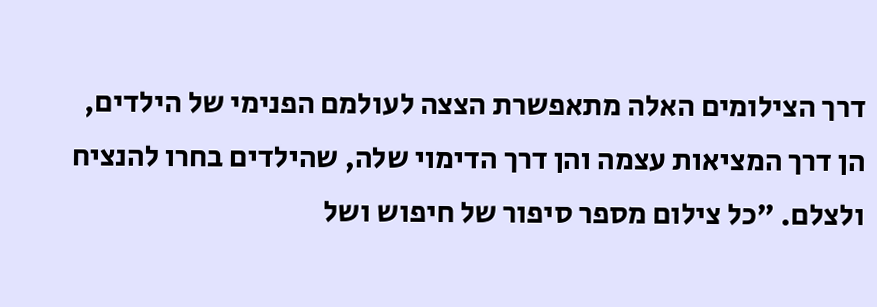דרך הצילומים האלה מתאפשרת הצצה לעולמם הפנימי של הילדים, הן דרך המציאות עצמה והן דרך הדימוי שלה, שהילדים בחרו להנציח ולצלם. "כל צילום מספר סיפור של חיפוש ושל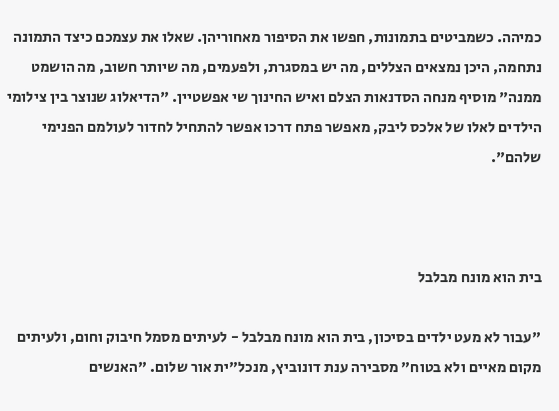כמיהה. כשמביטים בתמונות, חפשו את הסיפור מאחוריהן. שאלו את עצמכם כיצד התמונה נתחמה, היכן נמצאים הצללים, מה יש במסגרת, ולפעמים, מה שיותר חשוב, מה הושמט ממנה" מוסיף מנחה הסדנאות הצלם ואיש החינוך שי אפשטיין. "הדיאלוג שנוצר בין צילומי הילדים לאלו של אלכס ליבק, מאפשר פתח דרכו אפשר להתחיל לחדור לעולמם הפנימי שלהם".



בית הוא מונח מבלבל

"עבור לא מעט ילדים בסיכון, בית הוא מונח מבלבל - לעיתים מסמל חיבוק וחום, ולעיתים מקום מאיים ולא בטוח" מסבירה ענת דונוביץ, מנכל"ית אור שלום. "האנשים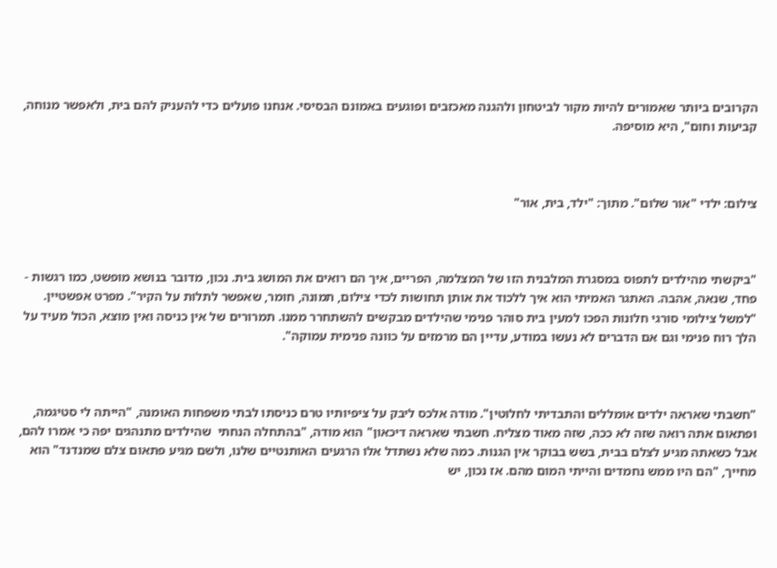הקרובים ביותר שאמורים להיות מקור לביטחון ולהגנה מאכזבים ופוגעים באמונם הבסיסי. אנחנו פועלים כדי להעניק להם בית, ולאפשר מנוחה, קביעות וחום", היא מוסיפה.



צילום: ילדי "אור שלום". מתוך: "ילד, בית, אור"



"ביקשתי מהילדים לתפוס במסגרת המלבנית הזו של המצלמה, הפריים, איך הם רואים את המושג בית. נכון, מדובר בנושא מופשט, כמו רגשות - פחד, שנאה, אהבה. האתגר האמיתי הוא איך ללכוד את אותן תחושות לכדי צילום, תמונה, חומר, שאפשר לתלות על הקיר". מפרט אפשטיין. "למשל צילומי סורגי חלונות הפכו למעין בית סוהר פנימי שהילדים מבקשים להשתחרר ממנו. תמרורים של אין כניסה ואין מוצא, הכול מעיד על הלך רוח פנימי וגם אם הדברים לא נעשו במודע, עדיין הם מרמזים על כוונה פנימית עמוקה".



"חשבתי שאראה ילדים אומללים והתבדיתי לחלוטין". מודה אלכס ליבק על ציפיותיו טרם כניסתו לבתי משפחות האומנה, "הייתה לי סטיגמה, ופתאום אתה רואה שזה לא ככה, שזה מאוד מצליח. חשבתי שאראה דיכאון" הוא מודה, "בהתחלה הנחתי  שהילדים מתנהגים יפה כי אמרו להם, אבל כשאתה מגיע לצלם בבית, בשש בבוקר אין הגנות. כמה שלא נשתדל אלו הרגעים האותנטיים שלנו, ולשם מגיע פתאום צלם שמנדנד" הוא מחייך, "הם היו ממש נחמדים והייתי המום מהם. אז נכון, יש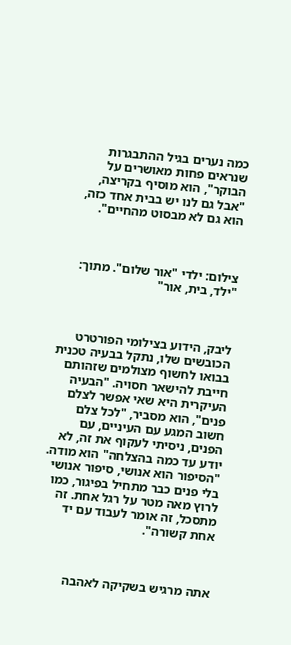כמה נערים בגיל ההתבגרות שנראים פחות מאושרים על הבוקר", הוא מוסיף בקריצה, "אבל גם לנו יש בבית אחד כזה, הוא גם לא מבסוט מהחיים".



צילום: ילדי "אור שלום". מתוך: "ילד, בית, אור"



ליבק, הידוע בצילומי הפורטרט הכובשים שלו, נתקל בבעיה טכנית בבואו לחשוף מצולמים שזהותם חייבת להישאר חסויה. "הבעיה העיקרית היא שאי אפשר לצלם פנים", הוא מסביר, "לכל צלם חשוב המגע עם העיניים, עם הפנים, ניסיתי לעקוף את זה, לא יודע עד כמה בהצלחה" הוא מודה. "הסיפור הוא אנושי, סיפור אנושי בלי פנים כבר מתחיל בפיגור, כמו לרוץ מאה מטר על רגל אחת. זה מתסכל, זה אומר לעבוד עם יד אחת קשורה".



אתה מרגיש בשקיקה לאהבה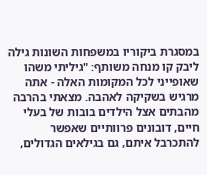במסגרת ביקוריו במשפחות השונות גילה ליבק קו מנחה משותף: "גיליתי משהו שאופייני לכל המקומות האלה - אתה מרגיש בשקיקה לאהבה. מצאתי בהרבה מהבתים אצל הילדים בובות של בעלי חיים, דובונים פרוותיים שאפשר להתכרבל איתם, גם בגילאים הגדולים,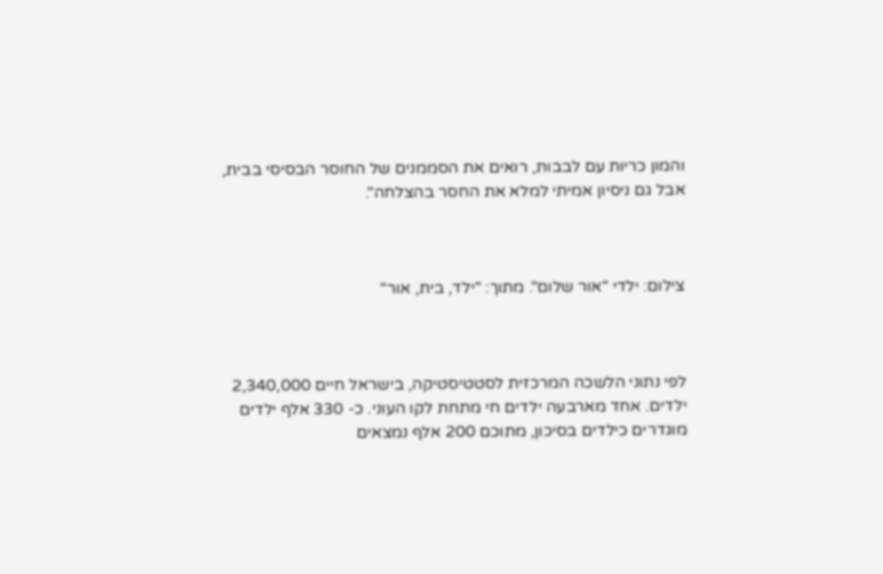והמון כריות עם לבבות, רואים את הסממנים של החוסר הבסיסי בבית, אבל גם ניסיון אמיתי למלא את החסר בהצלחה".



צילום: ילדי "אור שלום". מתוך: "ילד, בית, אור"



לפי נתוני הלשכה המרכזית לסטטיסטיקה, בישראל חיים 2,340,000 ילדים. אחד מארבעה ילדים חי מתחת לקו העוני. כ- 330 אלף ילדים מוגדרים כילדים בסיכון, מתוכם 200 אלף נמצאים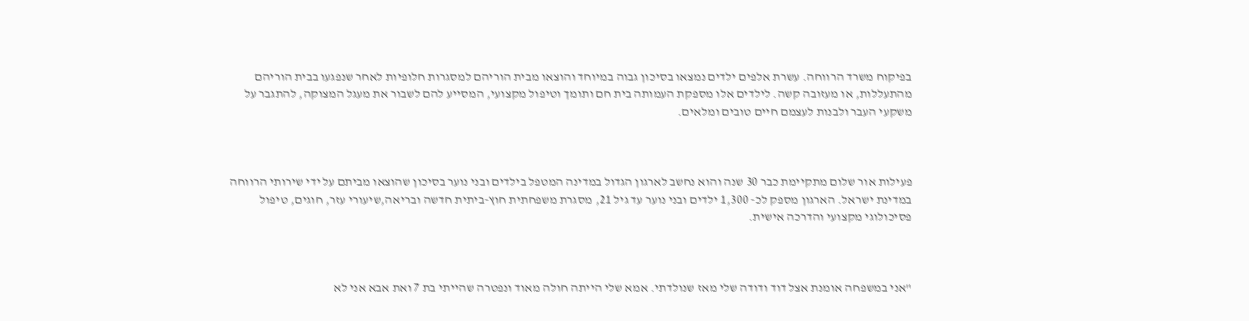בפיקוח משרד הרווחה. עשרת אלפים ילדים נמצאו בסיכון גבוה במיוחד והוצאו מבית הוריהם למסגרות חלופיות לאחר שנפגעו בבית הוריהם מהתעללות, או מעזובה קשה. לילדים אלו מספקת העמותה בית חם ותומך וטיפול מקצועי, המסייע להם לשבור את מעגל המצוקה, להתגבר על משקעי העבר ולבנות לעצמם חיים טובים ומלאים.



פעילות אור שלום מתקיימת כבר 30 שנה והוא נחשב לארגון הגדול במדינה המטפל בילדים ובני נוער בסיכון שהוצאו מביתם על ידי שירותי הרווחה במדינת ישראל. הארגון מספק לכ- 1,300 ילדים ובני נוער עד גיל 21, מסגרת משפחתית חוץ-ביתית חדשה ובריאה,שיעורי עזר, חוגים, טיפול פסיכולוגי מקצועי והדרכה אישית.



"אני במשפחה אומנת אצל דוד ודודה שלי מאז שנולדתי. אמא שלי הייתה חולה מאוד ונפטרה שהייתי בת 7 ואת אבא אני לא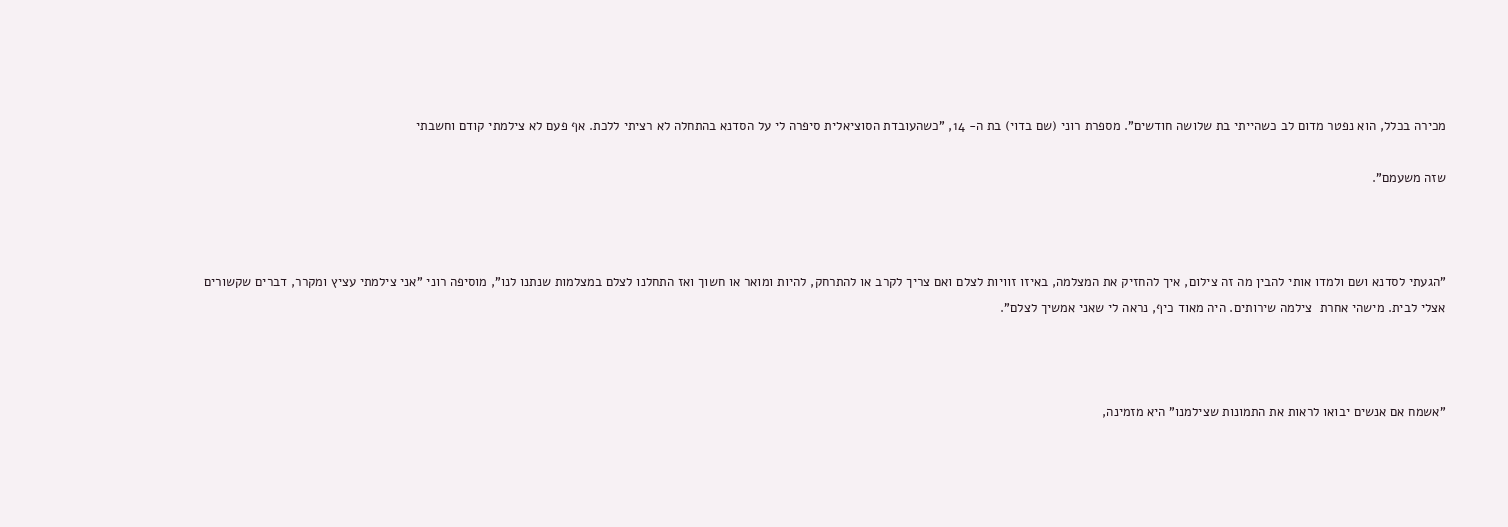מכירה בכלל, הוא נפטר מדום לב כשהייתי בת שלושה חודשים". מספרת רוני (שם בדוי) בת ה- 14, "כשהעובדת הסוציאלית סיפרה לי על הסדנא בהתחלה לא רציתי ללכת. אף פעם לא צילמתי קודם וחשבתי

שזה משעמם".



"הגעתי לסדנא ושם ולמדו אותי להבין מה זה צילום, איך להחזיק את המצלמה, באיזו זוויות לצלם ואם צריך לקרב או להתרחק, להיות ומואר או חשוך ואז התחלנו לצלם במצלמות שנתנו לנו", מוסיפה רוני "אני צילמתי עציץ ומקרר, דברים שקשורים אצלי לבית. מישהי אחרת  צילמה שירותים. היה מאוד כיף, נראה לי שאני אמשיך לצלם".



"אשמח אם אנשים יבואו לראות את התמונות שצילמנו" היא מזמינה,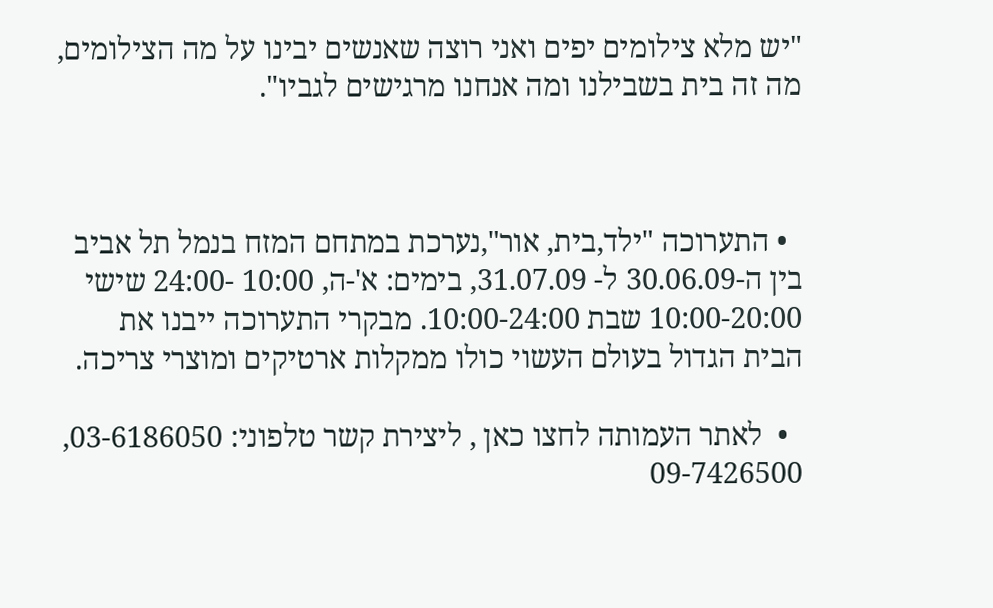"יש מלא צילומים יפים ואני רוצה שאנשים יבינו על מה הצילומים, מה זה בית בשבילנו ומה אנחנו מרגישים לגביו".



  • התערוכה "ילד,בית, אור",נערכת במתחם המזח בנמל תל אביב בין ה-30.06.09 ל- 31.07.09, בימים: א'-ה, 10:00 -24:00 שישי 10:00-20:00 שבת 10:00-24:00. מבקרי התערוכה ייבנו את הבית הגדול בעולם העשוי כולו ממקלות ארטיקים ומוצרי צריכה.

  •  לאתר העמותה לחצו כאן , ליצירת קשר טלפוני: 03-6186050, 09-7426500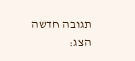תגובה חדשה
הצג: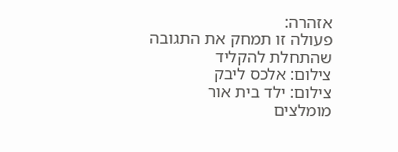אזהרה:
פעולה זו תמחק את התגובה שהתחלת להקליד
צילום: אלכס ליבק
צילום: ילד בית אור
מומלצים